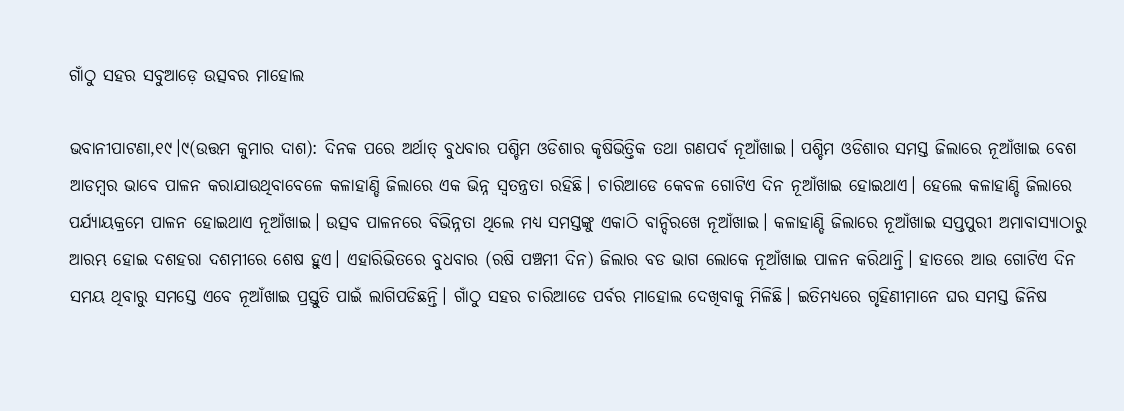ଗାଁଠୁ ସହର ସବୁଆଡ଼େ ଉତ୍ସବର ମାହୋଲ

ଭବାନୀପାଟଣା,୧୯।୯(ଉତ୍ତମ କୁମାର ଦାଶ): ଦିନକ ପରେ ଅର୍ଥାତ୍‌ ବୁଧବାର ପଶ୍ଚିମ ଓଡିଶାର କୃଷିଭିତ୍ତିକ ତଥା ଗଣପର୍ବ ନୂଆଁଖାଇ। ପଶ୍ଚିମ ଓଡିଶାର ସମସ୍ତ ଜିଲାରେ ନୂଆଁଖାଇ ବେଶ ଆଡମ୍ବର ଭାବେ ପାଳନ କରାଯାଉଥିବାବେଳେ କଳାହାଣ୍ଡି ଜିଲାରେ ଏକ ଭିନ୍ନ ସ୍ବତନ୍ତ୍ରତା ରହିଛି। ଚାରିଆଡେ କେବଳ ଗୋଟିଏ ଦିନ ନୂଆଁଖାଇ ହୋଇଥାଏ। ହେଲେ କଳାହାଣ୍ଡି ଜିଲାରେ ପର୍ଯ୍ୟାୟକ୍ରମେ ପାଳନ ହୋଇଥାଏ ନୂଆଁଖାଇ। ଉତ୍ସବ ପାଳନରେ ବିଭିନ୍ନତା ଥିଲେ ମଧ୍ୟ ସମସ୍ତଙ୍କୁ ଏକାଠି ବାନ୍ଦିରଖେ ନୂଆଁଖାଇ। କଳାହାଣ୍ଡି ଜିଲାରେ ନୂଆଁଖାଇ ସପ୍ତପୁରୀ ଅମାବାସ୍ୟାଠାରୁ ଆରମ୍ଭ ହୋଇ ଦଶହରା ଦଶମୀରେ ଶେଷ ହୁଏ। ଏହାରିଭିତରେ ବୁଧବାର (ରଷି ପଞ୍ଚମୀ ଦିନ) ଜିଲାର ବଡ ଭାଗ ଲୋକେ ନୂଆଁଖାଇ ପାଳନ କରିଥାନ୍ତି। ହାତରେ ଆଉ ଗୋଟିଏ ଦିନ ସମୟ ଥିବାରୁ ସମସ୍ତେ ଏବେ ନୂଆଁଖାଇ ପ୍ରସ୍ତୁତି ପାଇଁ ଲାଗିପଡିଛନ୍ତି। ଗାଁଠୁ ସହର ଚାରିଆଡେ ପର୍ବର ମାହୋଲ ଦେଖିବାକୁ ମିଳିଛି। ଇତିମଧ୍ୟରେ ଗୃହିଣୀମାନେ ଘର ସମସ୍ତ ଜିନିଷ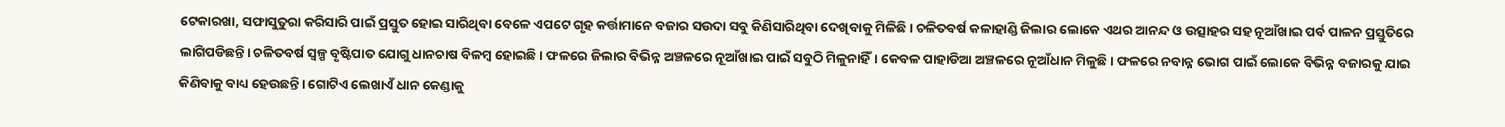ଟେକାରଖା, ସଫାସୁତୁରା କରିସାରି ପାଇଁ ପ୍ରସ୍ତୁତ ହୋଇ ସାରିଥିବା ବେଳେ ଏପଟେ ଗୃହ କର୍ତ୍ତାମାନେ ବଜାର ସଉଦା ସବୁ କିଣିସାରିଥିବା ଦେଖିବାକୁ ମିଳିଛି। ଚଳିତବର୍ଷ କଳାହାଣ୍ଡି ଜିଲାର ଲୋକେ ଏଥର ଆନନ୍ଦ ଓ ଉତ୍ସାହର ସହ ନୂଆଁଖାଇ ପର୍ବ ପାଳନ ପ୍ରସ୍ତୁତିରେ ଲାଗିପଡିଛନ୍ତି। ଚଳିତବର୍ଷ ସ୍ବଳ୍ପ ବୃଷ୍ଟିପାତ ଯୋଗୁ ଧାନଚାଷ ବିଳମ୍ବ ହୋଇଛି। ଫଳରେ ଜିଲାର ବିଭିନ୍ନ ଅଞ୍ଚଳରେ ନୂଆଁଖାଇ ପାଇଁ ସବୁଠି ମିଳୁନାହିଁ। କେବଳ ପାହାଡିଆ ଅଞ୍ଚଳରେ ନୂଆଁଧାନ ମିଳୁଛି। ଫଳରେ ନବାନ୍ନ ଭୋଗ ପାଇଁ ଲୋକେ ବିଭିନ୍ନ ବଜାରକୁ ଯାଇ କିଣିବାକୁ ବାଧ୍ୟ ହେଉଛନ୍ତି। ଗୋଟିଏ ଲେଖାଏଁ ଧାନ କେଣ୍ଡାକୁ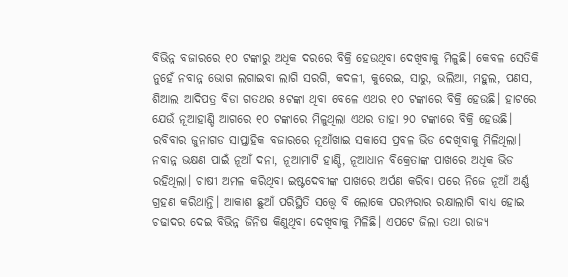ବିଭିନ୍ନ ବଜାରରେ ୧୦ ଟଙ୍କାରୁ ଅଧିକ ଦରରେ ବିକ୍ରି ହେଉଥିବା ଦେଖିବାକୁ ମିଳୁଛି। କେବଳ ସେତିକି ନୁହେଁ ନବାନ୍ନ ଭୋଗ ଲଗାଇବା ଲାଗି ସରଗି, କଦଳୀ, କୁରେଇ, ସାରୁ, ଭଲିଆ, ମହୁଲ, ପଣସ, ଶିଆଲ ଆଦିପତ୍ର ବିଡା ଗତଥର ୫ଟଙ୍କା ଥିବା ବେଳେ ଏଥର ୧୦ ଟଙ୍କାରେ ବିକ୍ରି ହେଉଛି। ହାଟରେ ଯେଉଁ ନୂଆହାଣ୍ଡି ଆଗରେ ୧୦ ଟଙ୍କାରେ ମିଳୁଥିଲା ଏଥର ତାହା ୨୦ ଟଙ୍କାରେ ବିକ୍ରି ହେଉଛି। ରବିବାର ଜୁନାଗଡ ସାପ୍ତାହିକ ବଜାରରେ ନୂଆଁଖାଇ ସକାସେ ପ୍ରବଳ ଭିଡ ଦେଖିବାକୁ ମିଳିଥିଲା। ନବାନ୍ନ ଭକ୍ଷଣ ପାଇଁ ନୂଆଁ ଦନା, ନୂଆମାଟି ହାଣ୍ଡି, ନୂଆଧାନ ବିକ୍ରେତାଙ୍କ ପାଖରେ ଅଧିକ ଭିଡ ରହିଥିଲା। ଚାଷୀ ଅମଳ କରିଥିବା ଇଷ୍ଟଦେବୀଙ୍କ ପାଖରେ ଅର୍ପଣ କରିବା ପରେ ନିଜେ ନୂଆଁ ଅର୍ଣ୍ଣ ଗ୍ରହଣ କରିଥାନ୍ତି। ଆକାଶ ଛୁଆଁ ପରିସ୍ଥିତି ସତ୍ତ୍ୱେ ବି ଲୋକେ ପରମ୍ପରାର ରକ୍ଷାଲାଗି ବାଧ୍ୟ ହୋଇ ଚଢାଦର ଦେଇ ବିଭିନ୍ନ ଜିନିଷ କିଣୁଥିବା ଦେଖିବାକୁ ମିଳିଛି। ଏପଟେ ଜିଲା ତଥା ରାଜ୍ୟ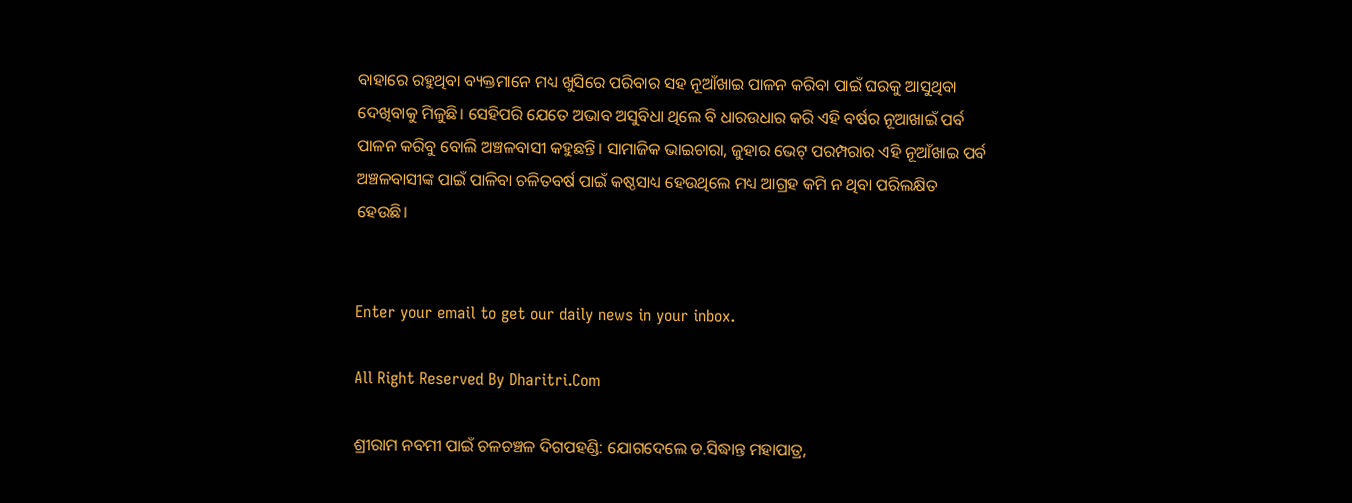ବାହାରେ ରହୁଥିବା ବ୍ୟକ୍ତମାନେ ମଧ୍ୟ ଖୁସିରେ ପରିବାର ସହ ନୂଆଁଖାଇ ପାଳନ କରିବା ପାଇଁ ଘରକୁ ଆସୁଥିବା ଦେଖିବାକୁ ମିଳୁଛି। ସେହିପରି ଯେତେ ଅଭାବ ଅସୁବିଧା ଥିଲେ ବି ଧାରଉଧାର କରି ଏହି ବର୍ଷର ନୂଆଖାଇଁ ପର୍ବ ପାଳନ କରିବୁ ବୋଲି ଅଞ୍ଚଳବାସୀ କହୁଛନ୍ତି। ସାମାଜିକ ଭାଇଚାରା, ଜୁହାର ଭେଟ୍‌ ପରମ୍ପରାର ଏହି ନୂଆଁଖାଇ ପର୍ବ ଅଞ୍ଚଳବାସୀଙ୍କ ପାଇଁ ପାଳିବା ଚଳିତବର୍ଷ ପାଇଁ କଷ୍ଠସାଧ୍ୟ ହେଉଥିଲେ ମଧ୍ୟ ଆଗ୍ରହ କମି ନ ଥିବା ପରିଲକ୍ଷିତ ହେଉଛି।


Enter your email to get our daily news in your inbox.

All Right Reserved By Dharitri.Com

ଶ୍ରୀରାମ ନବମୀ ପାଇଁ ଚଳଚଞ୍ଚଳ ଦିଗପହଣ୍ଡି: ଯୋଗଦେଲେ ଡ.ସିଦ୍ଧାନ୍ତ ମହାପାତ୍ର,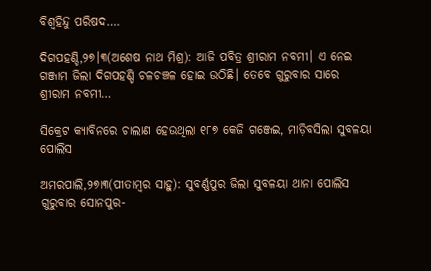ବିଶ୍ବହିନ୍ଦୁ ପରିଷଦ….

ଦିଗପହଣ୍ଡି,୨୭।୩(ଅଶେଷ ନାଥ ମିଶ୍ର): ଆଜି ପବିତ୍ର ଶ୍ରୀରାମ ନବମୀ। ଏ ନେଇ ଗଞ୍ଜାମ ଜିଲା ଦିଗପହଣ୍ଡି ଚଳଚଞ୍ଚଳ ହୋଇ ଉଠିଛି। ତେବେ ଗୁରୁବାର ସାରେ ଶ୍ରୀରାମ ନବମୀ…

ସିକ୍ରେଟ କ୍ୟାବିନରେ ଚାଲାଣ ହେଉଥିଲା ୧୮୭ କେଜି ଗଞ୍ଜେଇ, ମାଡ଼ିବସିଲା ସୁବଳୟା ପୋଲିସ

ଅମରପାଲି,୨୭ା୩(ପୀତାମ୍ବର ସାହୁ): ସୁବର୍ଣ୍ଣପୁର ଜିଲା ସୁବଳୟା ଥାନା ପୋଲିସ ଗୁରୁବାର ସୋନପୁର-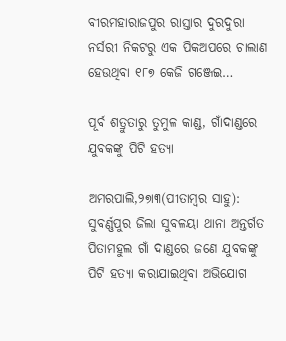ବୀରମହାରାଜପୁର ରାସ୍ତାର ଦୁରଦୁରା ନର୍ସରୀ ନିକଟରୁ ଏକ ପିକଅପରେ ଚାଲାଣ ହେଉଥିବା ୧୮୭ କେଜି ଗଞ୍ଜେଇ…

ପୂର୍ବ ଶତ୍ରୁତାରୁ ତୁମୁଳ କାଣ୍ଡ, ଗାଁଦାଣ୍ଡରେ ଯୁବକଙ୍କୁ ପିଟି ହତ୍ୟା

ଅମରପାଲି,୨୭ା୩(ପୀତାମ୍ବର ସାହୁ): ସୁବର୍ଣ୍ଣପୁର ଜିଲା ସୁବଳୟା ଥାନା ଅନ୍ତର୍ଗତ ପିତାମହୁଲ ଗାଁ ଦାଣ୍ଡରେ ଜଣେ ଯୁବକଙ୍କୁ ପିଟି ହତ୍ୟା କରାଯାଇଥିବା ଅଭିଯୋଗ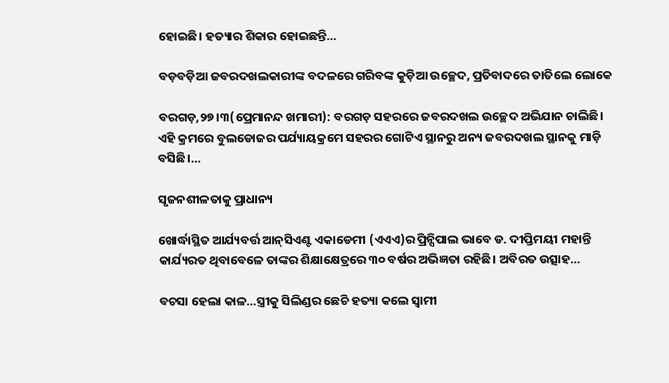ହୋଇଛି। ହତ୍ୟାର ଶିକାର ହୋଇଛନ୍ତି…

ବଡ଼ବଡ଼ିଆ ଜବରଦଖଲକାରୀଙ୍କ ବଦଳରେ ଗରିବଙ୍କ କୁଡ଼ିଆ ଉଚ୍ଛେଦ, ପ୍ରତିବାଦରେ ତାତିଲେ ଲୋକେ

ବରଗଡ଼,୨୭।୩(ପ୍ରେମାନନ୍ଦ ଖମାରୀ): ବରଗଡ଼ ସହରରେ ଜବରଦଖଲ ଉଚ୍ଛେଦ ଅଭିଯାନ ଚାଲିଛି। ଏହି କ୍ରମରେ ବୁଲଡୋଜର ପର୍ଯ୍ୟାୟକ୍ରମେ ସହରର ଗୋଟିଏ ସ୍ଥାନରୁ ଅନ୍ୟ ଜବରଦଖଲ ସ୍ଥାନକୁ ମାଡ଼ି ବସିଛି।…

ସୃଜନଶୀଳତାକୁ ପ୍ରାଧାନ୍ୟ

ଖୋର୍ଦ୍ଧାସ୍ଥିତ ଆର୍ଯ୍ୟବର୍ତ୍ତ ଆନ୍‌ସିଏଣ୍ଟ ଏକାଡେମୀ (ଏଏଏ)ର ପ୍ରିନ୍ସିପାଲ ଭାବେ ଡ. ଦୀପ୍ତିମୟୀ ମହାନ୍ତି କାର୍ଯ୍ୟରତ ଥିବାବେଳେ ତାଙ୍କର ଶିକ୍ଷାକ୍ଷେତ୍ରରେ ୩୦ ବର୍ଷର ଅଭିଜ୍ଞତା ରହିଛି। ଅବିରତ ଉତ୍ସାହ…

ବଚସା ହେଲା କାଳ…ସ୍ତ୍ରୀକୁ ସିଲିଣ୍ଡର ଛେଚି ହତ୍ୟା କଲେ ସ୍ବାମୀ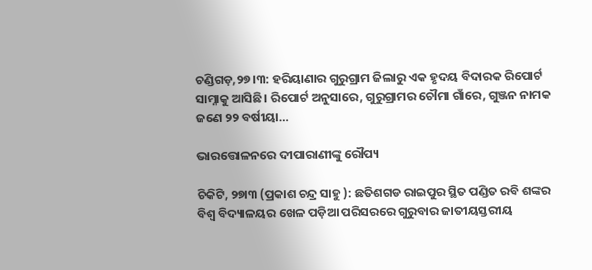ଚଣ୍ଡିଗଡ଼,୨୭।୩: ହରିୟାଣାର ଗୁରୁଗ୍ରାମ ଜିଲାରୁ ଏକ ହୃଦୟ ବିଦାରକ ରିପୋର୍ଟ ସାମ୍ନାକୁ ଆସିଛି। ରିପୋର୍ଟ ଅନୁସାରେ, ଗୁରୁଗ୍ରାମର ଚୌମା ଗାଁରେ, ଗୁଞ୍ଜନ ନାମକ ଜଣେ ୨୨ ବର୍ଷୀୟା…

ଭାରତ୍ତୋଳନରେ ଦୀପାରାଣୀଙ୍କୁ ରୌପ୍ୟ

ଚିକିଟି, ୨୭ା୩ (ପ୍ରକାଶ ଚନ୍ଦ୍ର ସାହୁ ): ଛତିଶଗଡ ରାଇପୁର ସ୍ଥିତ ପଣ୍ଡିତ ରବି ଶଙ୍କର ବିଶ୍ୱ ବିଦ୍ୟାଳୟର ଖେଳ ପଡ଼ିଆ ପରିସରରେ ଗୁରୁବାର ଜାତୀୟସ୍ତରୀୟ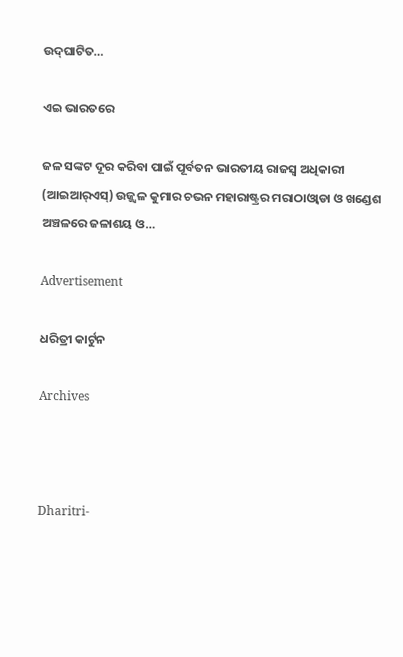ଉଦ୍‌ଘାଟିତ…

ଏଇ ଭାରତରେ

ଜଳ ସଙ୍କଟ ଦୂର କରିବା ପାଇଁ ପୂର୍ବତନ ଭାରତୀୟ ରାଜସ୍ବ ଅଧିକାରୀ (ଆଇଆର୍‌ଏସ୍‌) ଉଜ୍ଜ୍ୱଳ କୁମାର ଚଭନ ମହାରାଷ୍ଟ୍ରର ମରାଠାଓ୍ବାଡା ଓ ଖଣ୍ଡେଶ ଅଞ୍ଚଳରେ ଜଳାଶୟ ଓ…

Advertisement

ଧରିତ୍ରୀ କାର୍ଟୁନ

Archives



Dharitri-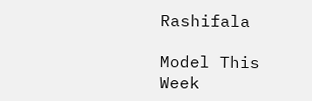Rashifala

Model This Week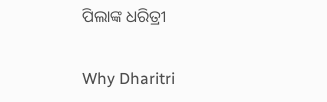ପିଲାଙ୍କ ଧରିତ୍ରୀ

Why Dharitri